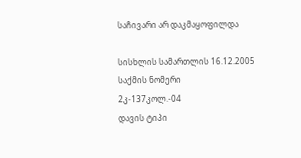საჩივარი არ დაკმაყოფილდა

სისხლის სამართლის 16.12.2005
საქმის ნომერი
2კ-137კოლ.-04
დავის ტიპი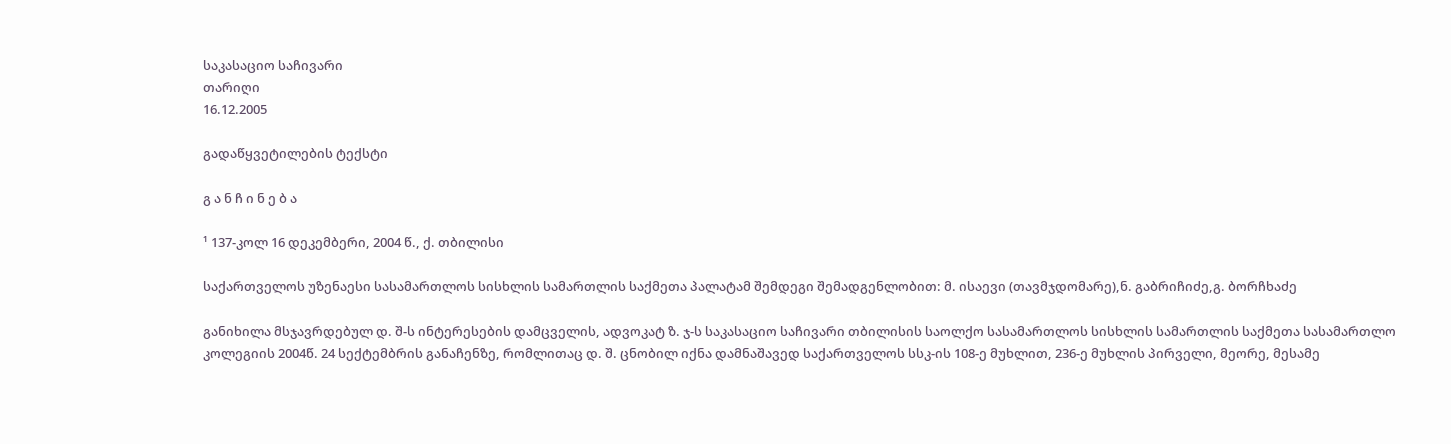საკასაციო საჩივარი
თარიღი
16.12.2005

გადაწყვეტილების ტექსტი

გ ა ნ ჩ ი ნ ე ბ ა

¹ 137-კოლ 16 დეკემბერი, 2004 წ., ქ. თბილისი

საქართველოს უზენაესი სასამართლოს სისხლის სამართლის საქმეთა პალატამ შემდეგი შემადგენლობით: მ. ისაევი (თავმჯდომარე),ნ. გაბრიჩიძე,გ. ბორჩხაძე

განიხილა მსჯავრდებულ დ. შ-ს ინტერესების დამცველის, ადვოკატ ზ. ჯ-ს საკასაციო საჩივარი თბილისის საოლქო სასამართლოს სისხლის სამართლის საქმეთა სასამართლო კოლეგიის 2004წ. 24 სექტემბრის განაჩენზე, რომლითაც დ. შ. ცნობილ იქნა დამნაშავედ საქართველოს სსკ-ის 108-ე მუხლით, 236-ე მუხლის პირველი, მეორე, მესამე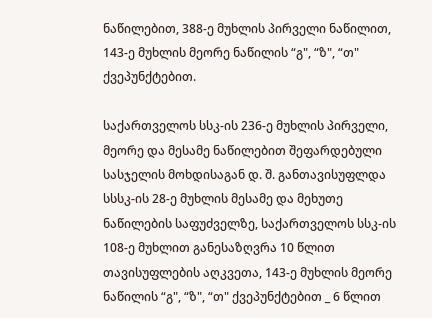ნაწილებით, 388-ე მუხლის პირველი ნაწილით, 143-ე მუხლის მეორე ნაწილის “გ", “ზ", “თ" ქვეპუნქტებით.

საქართველოს სსკ-ის 236-ე მუხლის პირველი, მეორე და მესამე ნაწილებით შეფარდებული სასჯელის მოხდისაგან დ. შ. განთავისუფლდა სსსკ-ის 28-ე მუხლის მესამე და მეხუთე ნაწილების საფუძველზე, საქართველოს სსკ-ის 108-ე მუხლით განესაზღვრა 10 წლით თავისუფლების აღკვეთა, 143-ე მუხლის მეორე ნაწილის “გ", “ზ", “თ" ქვეპუნქტებით _ 6 წლით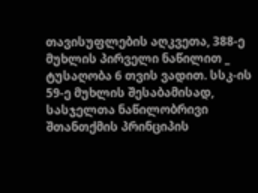თავისუფლების აღკვეთა, 388-ე მუხლის პირველი ნაწილით _ ტუსაღობა 6 თვის ვადით. სსკ-ის 59-ე მუხლის შესაბამისად, სასჯელთა ნაწილობრივი შთანთქმის პრინციპის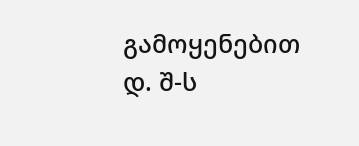გამოყენებით დ. შ-ს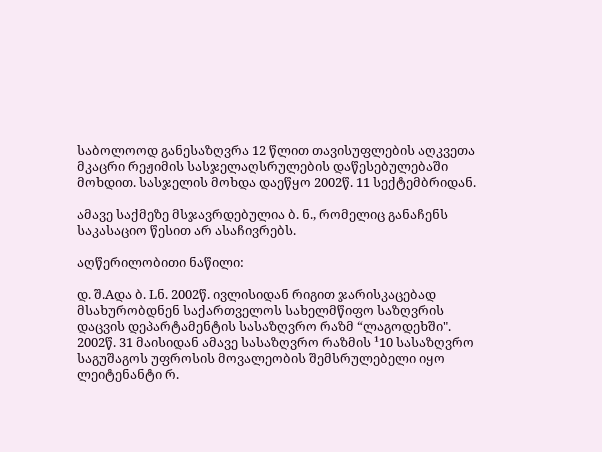საბოლოოდ განესაზღვრა 12 წლით თავისუფლების აღკვეთა მკაცრი რეჟიმის სასჯელაღსრულების დაწესებულებაში მოხდით. სასჯელის მოხდა დაეწყო 2002წ. 11 სექტემბრიდან.

ამავე საქმეზე მსჯავრდებულია ბ. ნ., რომელიც განაჩენს საკასაციო წესით არ ასაჩივრებს.

აღწერილობითი ნაწილი:

დ. შ.Aდა ბ. Lნ. 2002წ. ივლისიდან რიგით ჯარისკაცებად მსახურობდნენ საქართველოს სახელმწიფო საზღვრის დაცვის დეპარტამენტის სასაზღვრო რაზმ “ლაგოდეხში". 2002წ. 31 მაისიდან ამავე სასაზღვრო რაზმის ¹10 სასაზღვრო საგუშაგოს უფროსის მოვალეობის შემსრულებელი იყო ლეიტენანტი რ.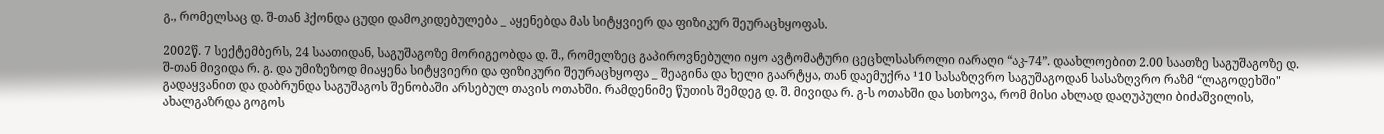გ., რომელსაც დ. შ-თან ჰქონდა ცუდი დამოკიდებულება _ აყენებდა მას სიტყვიერ და ფიზიკურ შეურაცხყოფას.

2002წ. 7 სექტემბერს, 24 საათიდან, საგუშაგოზე მორიგეობდა დ. შ., რომელზეც გაპიროვნებული იყო ავტომატური ცეცხლსასროლი იარაღი “აკ-74”. დაახლოებით 2.00 საათზე საგუშაგოზე დ. შ-თან მივიდა რ. გ. და უმიზეზოდ მიაყენა სიტყვიერი და ფიზიკური შეურაცხყოფა _ შეაგინა და ხელი გაარტყა, თან დაემუქრა ¹10 სასაზღვრო საგუშაგოდან სასაზღვრო რაზმ “ლაგოდეხში" გადაყვანით და დაბრუნდა საგუშაგოს შენობაში არსებულ თავის ოთახში. რამდენიმე წუთის შემდეგ დ. შ. მივიდა რ. გ-ს ოთახში და სთხოვა, რომ მისი ახლად დაღუპული ბიძაშვილის, ახალგაზრდა გოგოს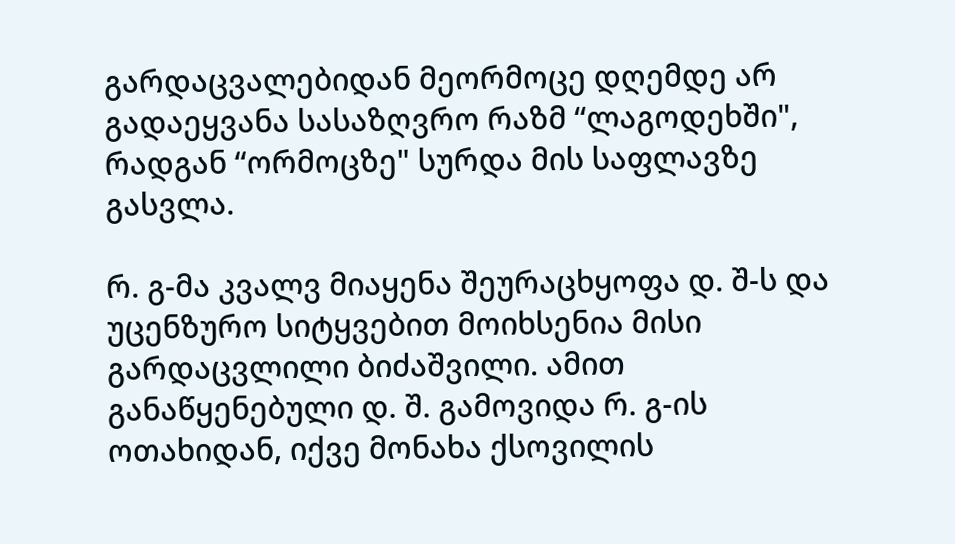გარდაცვალებიდან მეორმოცე დღემდე არ გადაეყვანა სასაზღვრო რაზმ “ლაგოდეხში", რადგან “ორმოცზე" სურდა მის საფლავზე გასვლა.

რ. გ-მა კვალვ მიაყენა შეურაცხყოფა დ. შ-ს და უცენზურო სიტყვებით მოიხსენია მისი გარდაცვლილი ბიძაშვილი. ამით განაწყენებული დ. შ. გამოვიდა რ. გ-ის ოთახიდან, იქვე მონახა ქსოვილის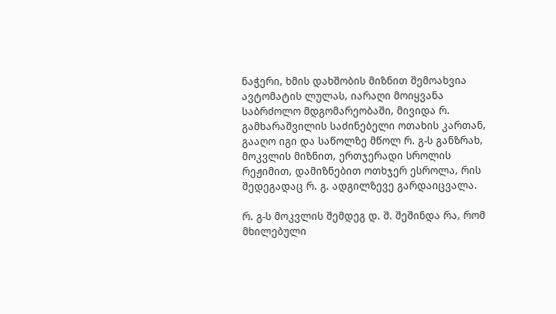ნაჭერი, ხმის დახშობის მიზნით შემოახვია ავტომატის ლულას, იარაღი მოიყვანა საბრძოლო მდგომარეობაში, მივიდა რ. გამხარაშვილის საძინებელი ოთახის კართან, გააღო იგი და საწოლზე მწოლ რ. გ-ს განზრახ, მოკვლის მიზნით, ერთჯერადი სროლის რეჟიმით, დამიზნებით ოთხჯერ ესროლა, რის შედეგადაც რ. გ. ადგილზევე გარდაიცვალა.

რ. გ-ს მოკვლის შემდეგ დ. შ. შეშინდა რა, რომ მხილებული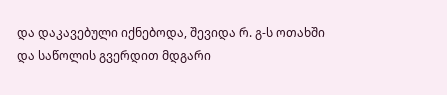და დაკავებული იქნებოდა, შევიდა რ. გ-ს ოთახში და საწოლის გვერდით მდგარი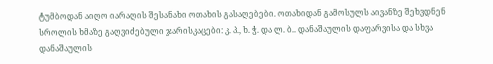ტუმბოდან აიღო იარაღის შესანახი ოთახის გასაღებები. ოთახიდან გამოსულს აივანზე შეხვდნენ სროლის ხმაზე გაღვიძებული ჯარისკაცები: კ. პ., ხ. ჭ. და ლ. ბ.. დანაშაულის დაფარვისა და სხვა დანაშაულის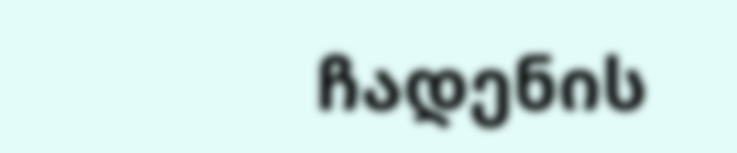ჩადენის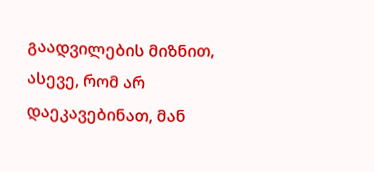გაადვილების მიზნით, ასევე, რომ არ დაეკავებინათ, მან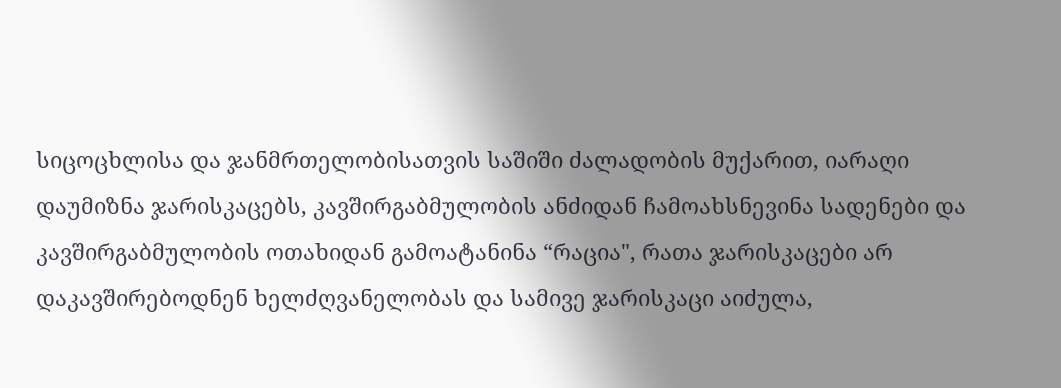სიცოცხლისა და ჯანმრთელობისათვის საშიში ძალადობის მუქარით, იარაღი დაუმიზნა ჯარისკაცებს, კავშირგაბმულობის ანძიდან ჩამოახსნევინა სადენები და კავშირგაბმულობის ოთახიდან გამოატანინა “რაცია", რათა ჯარისკაცები არ დაკავშირებოდნენ ხელძღვანელობას და სამივე ჯარისკაცი აიძულა,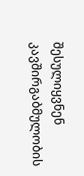შესულიყვნენ კავშირგაბმულობის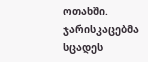ოთახში. ჯარისკაცებმა სცადეს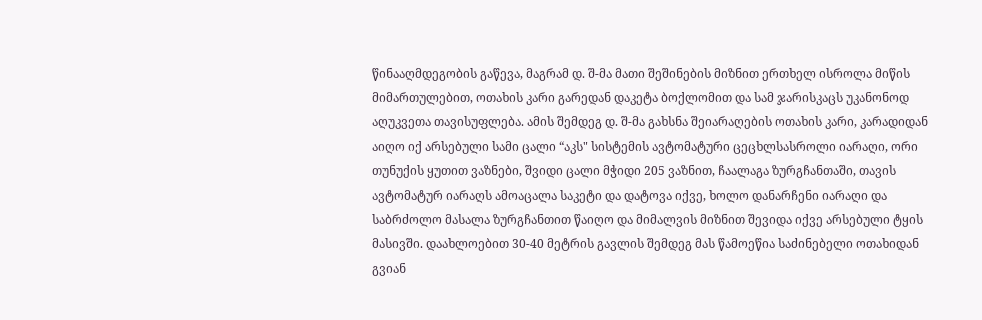წინააღმდეგობის გაწევა, მაგრამ დ. შ-მა მათი შეშინების მიზნით ერთხელ ისროლა მიწის მიმართულებით, ოთახის კარი გარედან დაკეტა ბოქლომით და სამ ჯარისკაცს უკანონოდ აღუკვეთა თავისუფლება. ამის შემდეგ დ. შ-მა გახსნა შეიარაღების ოთახის კარი, კარადიდან აიღო იქ არსებული სამი ცალი “აკს" სისტემის ავტომატური ცეცხლსასროლი იარაღი, ორი თუნუქის ყუთით ვაზნები, შვიდი ცალი მჭიდი 205 ვაზნით, ჩაალაგა ზურგჩანთაში, თავის ავტომატურ იარაღს ამოაცალა საკეტი და დატოვა იქვე, ხოლო დანარჩენი იარაღი და საბრძოლო მასალა ზურგჩანთით წაიღო და მიმალვის მიზნით შევიდა იქვე არსებული ტყის მასივში. დაახლოებით 30-40 მეტრის გავლის შემდეგ მას წამოეწია საძინებელი ოთახიდან გვიან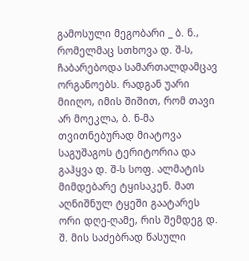გამოსული მეგობარი _ ბ. ნ., რომელმაც სთხოვა დ. შ-ს, ჩაბარებოდა სამართალდამცავ ორგანოებს. რადგან უარი მიიღო, იმის შიშით, რომ თავი არ მოეკლა, ბ. ნ-მა თვითნებურად მიატოვა საგუშაგოს ტერიტორია და გაჰყვა დ. შ-ს სოფ. ალმატის მიმდებარე ტყისაკენ. მათ აღნიშნულ ტყეში გაატარეს ორი დღე-ღამე, რის შემდეგ დ. შ. მის საძებრად წასული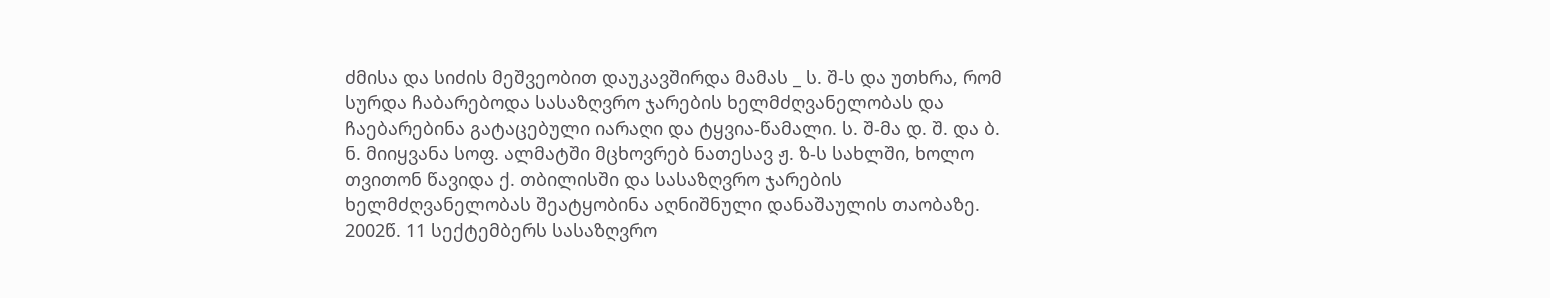ძმისა და სიძის მეშვეობით დაუკავშირდა მამას _ ს. შ-ს და უთხრა, რომ სურდა ჩაბარებოდა სასაზღვრო ჯარების ხელმძღვანელობას და ჩაებარებინა გატაცებული იარაღი და ტყვია-წამალი. ს. შ-მა დ. შ. და ბ. ნ. მიიყვანა სოფ. ალმატში მცხოვრებ ნათესავ ჟ. ზ-ს სახლში, ხოლო თვითონ წავიდა ქ. თბილისში და სასაზღვრო ჯარების ხელმძღვანელობას შეატყობინა აღნიშნული დანაშაულის თაობაზე. 2002წ. 11 სექტემბერს სასაზღვრო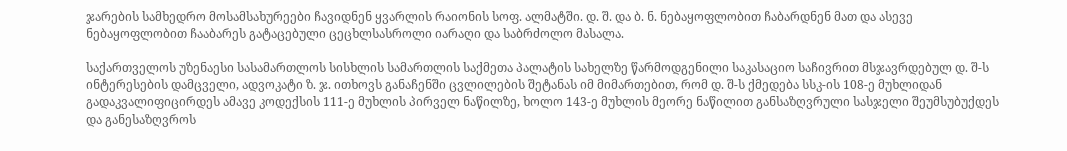ჯარების სამხედრო მოსამსახურეები ჩავიდნენ ყვარლის რაიონის სოფ. ალმატში. დ. შ. და ბ. ნ. ნებაყოფლობით ჩაბარდნენ მათ და ასევე ნებაყოფლობით ჩააბარეს გატაცებული ცეცხლსასროლი იარაღი და საბრძოლო მასალა.

საქართველოს უზენაესი სასამართლოს სისხლის სამართლის საქმეთა პალატის სახელზე წარმოდგენილი საკასაციო საჩივრით მსჯავრდებულ დ. შ-ს ინტერესების დამცველი, ადვოკატი ზ. ჯ. ითხოვს განაჩენში ცვლილების შეტანას იმ მიმართებით, რომ დ. შ-ს ქმედება სსკ-ის 108-ე მუხლიდან გადაკვალიფიცირდეს ამავე კოდექსის 111-ე მუხლის პირველ ნაწილზე, ხოლო 143-ე მუხლის მეორე ნაწილით განსაზღვრული სასჯელი შეუმსუბუქდეს და განესაზღვროს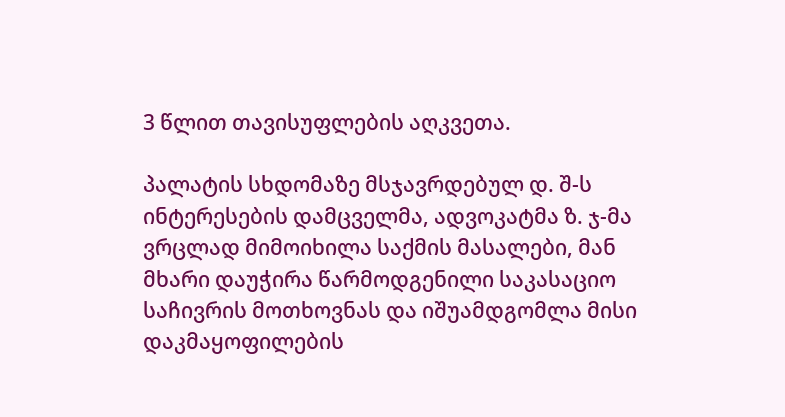3 წლით თავისუფლების აღკვეთა.

პალატის სხდომაზე მსჯავრდებულ დ. შ-ს ინტერესების დამცველმა, ადვოკატმა ზ. ჯ-მა ვრცლად მიმოიხილა საქმის მასალები, მან მხარი დაუჭირა წარმოდგენილი საკასაციო საჩივრის მოთხოვნას და იშუამდგომლა მისი დაკმაყოფილების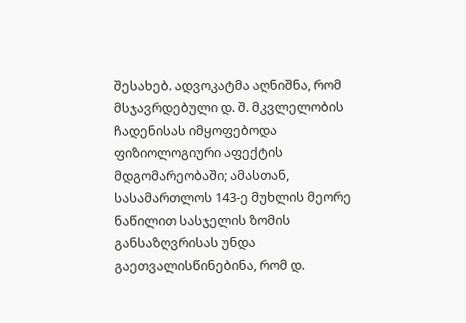შესახებ. ადვოკატმა აღნიშნა, რომ მსჯავრდებული დ. შ. მკვლელობის ჩადენისას იმყოფებოდა ფიზიოლოგიური აფექტის მდგომარეობაში; ამასთან, სასამართლოს 143-ე მუხლის მეორე ნაწილით სასჯელის ზომის განსაზღვრისას უნდა გაეთვალისწინებინა, რომ დ.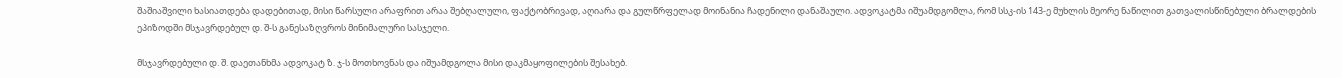შაშიაშვილი ხასიათდება დადებითად, მისი წარსული არაფრით არაა შებღალული, ფაქტობრივად, აღიარა და გულწრფელად მოინანია ჩადენილი დანაშაული. ადვოკატმა იშუამდგომლა, რომ სსკ-ის 143-ე მუხლის მეორე ნაწილით გათვალისწინებული ბრალდების ეპიზოდში მსჯავრდებულ დ. შ-ს განესაზღვროს მინიმალური სასჯელი.

მსჯავრდებული დ. შ. დაეთანხმა ადვოკატ ზ. ჯ-ს მოთხოვნას და იშუამდგოლა მისი დაკმაყოფილების შესახებ.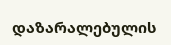დაზარალებულის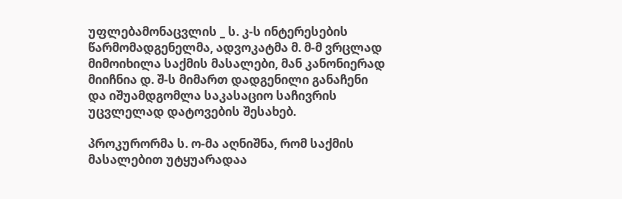უფლებამონაცვლის _ ს. კ-ს ინტერესების წარმომადგენელმა, ადვოკატმა მ. მ-მ ვრცლად მიმოიხილა საქმის მასალები, მან კანონიერად მიიჩნია დ. შ-ს მიმართ დადგენილი განაჩენი და იშუამდგომლა საკასაციო საჩივრის უცვლელად დატოვების შესახებ.

პროკურორმა ს. ო-მა აღნიშნა, რომ საქმის მასალებით უტყუარადაა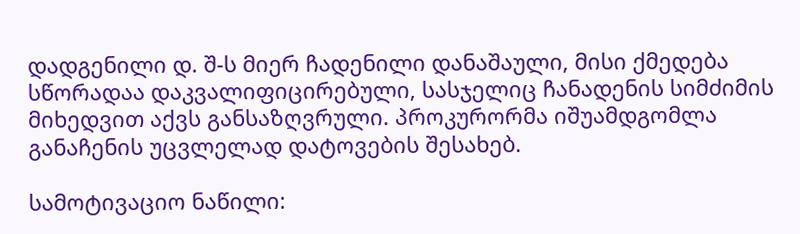დადგენილი დ. შ-ს მიერ ჩადენილი დანაშაული, მისი ქმედება სწორადაა დაკვალიფიცირებული, სასჯელიც ჩანადენის სიმძიმის მიხედვით აქვს განსაზღვრული. პროკურორმა იშუამდგომლა განაჩენის უცვლელად დატოვების შესახებ.

სამოტივაციო ნაწილი: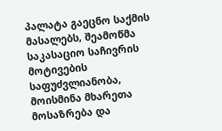პალატა გაეცნო საქმის მასალებს, შეამოწმა საკასაციო საჩივრის მოტივების საფუძვლიანობა, მოისმინა მხარეთა მოსაზრება და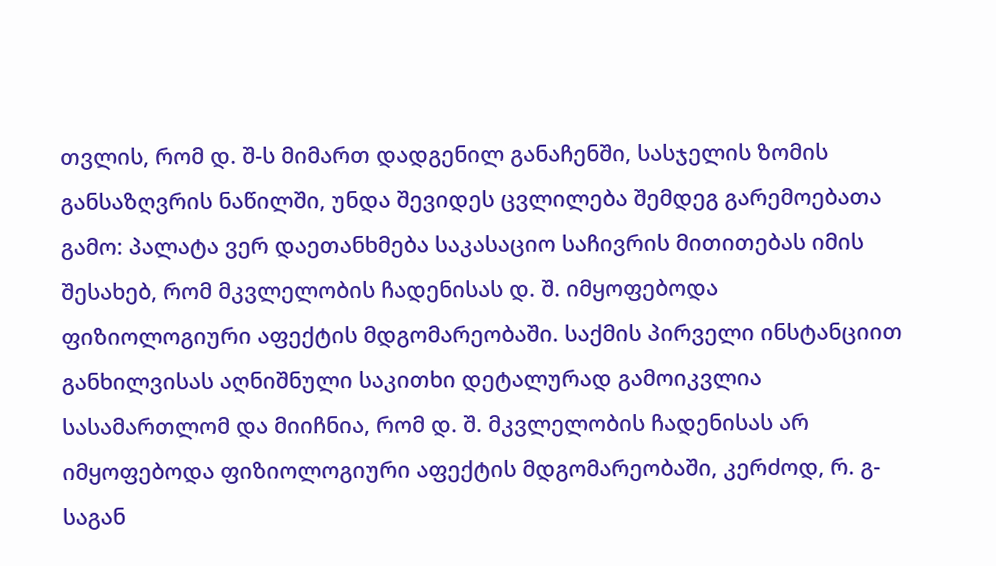თვლის, რომ დ. შ-ს მიმართ დადგენილ განაჩენში, სასჯელის ზომის განსაზღვრის ნაწილში, უნდა შევიდეს ცვლილება შემდეგ გარემოებათა გამო: პალატა ვერ დაეთანხმება საკასაციო საჩივრის მითითებას იმის შესახებ, რომ მკვლელობის ჩადენისას დ. შ. იმყოფებოდა ფიზიოლოგიური აფექტის მდგომარეობაში. საქმის პირველი ინსტანციით განხილვისას აღნიშნული საკითხი დეტალურად გამოიკვლია სასამართლომ და მიიჩნია, რომ დ. შ. მკვლელობის ჩადენისას არ იმყოფებოდა ფიზიოლოგიური აფექტის მდგომარეობაში, კერძოდ, რ. გ-საგან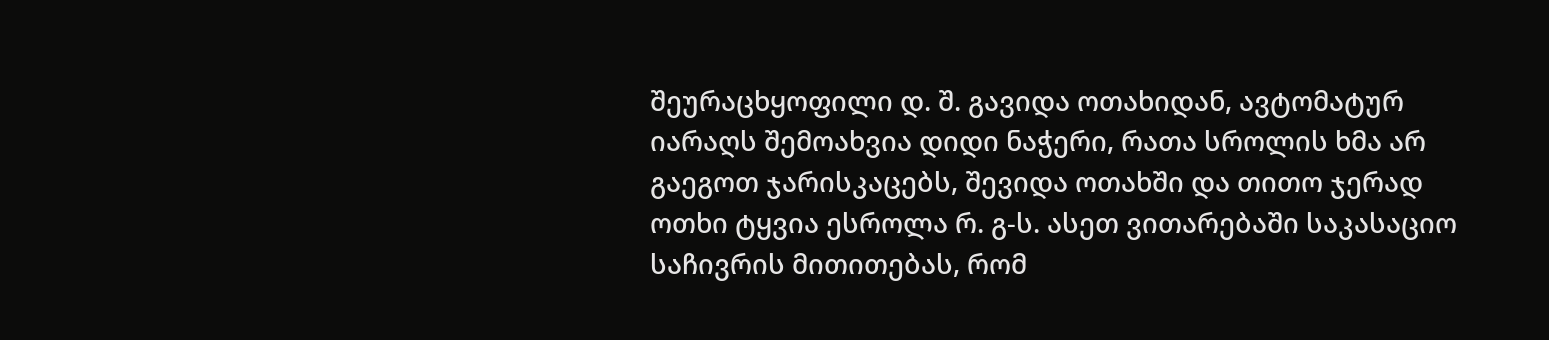შეურაცხყოფილი დ. შ. გავიდა ოთახიდან, ავტომატურ იარაღს შემოახვია დიდი ნაჭერი, რათა სროლის ხმა არ გაეგოთ ჯარისკაცებს, შევიდა ოთახში და თითო ჯერად ოთხი ტყვია ესროლა რ. გ-ს. ასეთ ვითარებაში საკასაციო საჩივრის მითითებას, რომ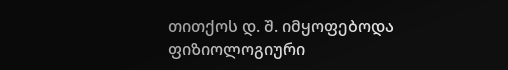თითქოს დ. შ. იმყოფებოდა ფიზიოლოგიური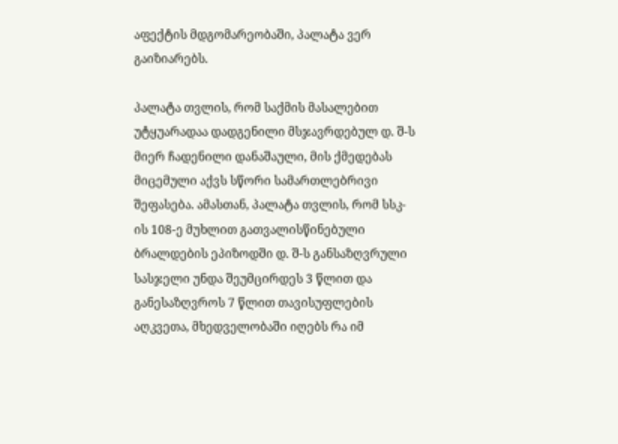აფექტის მდგომარეობაში, პალატა ვერ გაიზიარებს.

პალატა თვლის, რომ საქმის მასალებით უტყუარადაა დადგენილი მსჯავრდებულ დ. შ-ს მიერ ჩადენილი დანაშაული, მის ქმედებას მიცემული აქვს სწორი სამართლებრივი შეფასება. ამასთან, პალატა თვლის, რომ სსკ-ის 108-ე მუხლით გათვალისწინებული ბრალდების ეპიზოდში დ. შ-ს განსაზღვრული სასჯელი უნდა შეუმცირდეს 3 წლით და განესაზღვროს 7 წლით თავისუფლების აღკვეთა, მხედველობაში იღებს რა იმ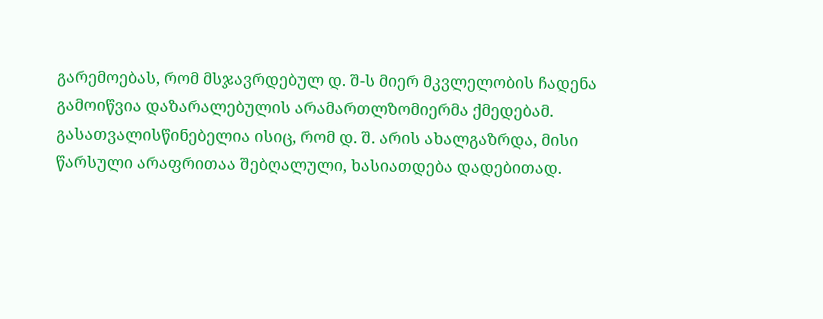გარემოებას, რომ მსჯავრდებულ დ. შ-ს მიერ მკვლელობის ჩადენა გამოიწვია დაზარალებულის არამართლზომიერმა ქმედებამ. გასათვალისწინებელია ისიც, რომ დ. შ. არის ახალგაზრდა, მისი წარსული არაფრითაა შებღალული, ხასიათდება დადებითად.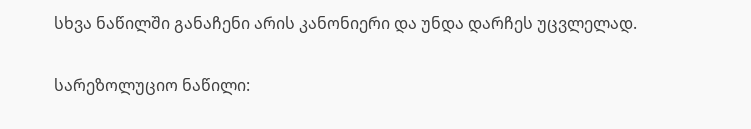სხვა ნაწილში განაჩენი არის კანონიერი და უნდა დარჩეს უცვლელად.

სარეზოლუციო ნაწილი: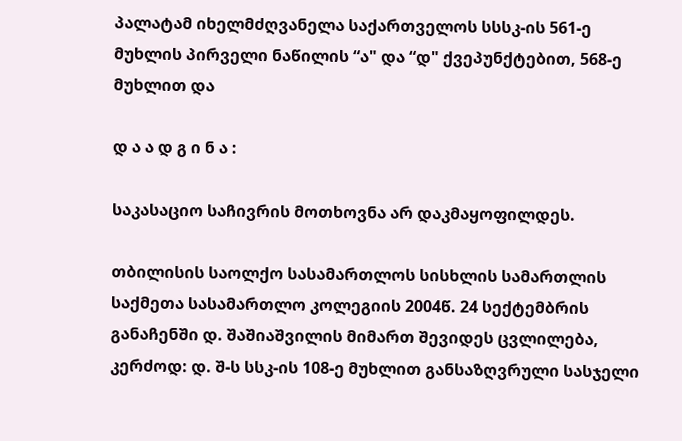პალატამ იხელმძღვანელა საქართველოს სსსკ-ის 561-ე მუხლის პირველი ნაწილის “ა" და “დ" ქვეპუნქტებით, 568-ე მუხლით და

დ ა ა დ გ ი ნ ა :

საკასაციო საჩივრის მოთხოვნა არ დაკმაყოფილდეს.

თბილისის საოლქო სასამართლოს სისხლის სამართლის საქმეთა სასამართლო კოლეგიის 2004წ. 24 სექტემბრის განაჩენში დ. შაშიაშვილის მიმართ შევიდეს ცვლილება, კერძოდ: დ. შ-ს სსკ-ის 108-ე მუხლით განსაზღვრული სასჯელი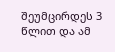შეუმცირდეს 3 წლით და ამ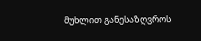მუხლით განესაზღვროს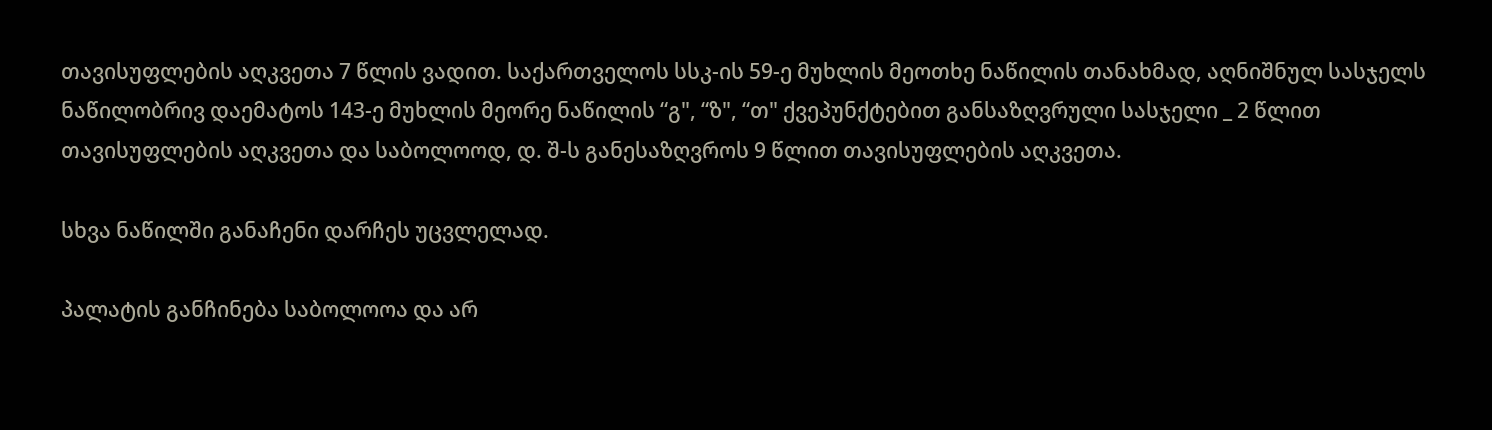თავისუფლების აღკვეთა 7 წლის ვადით. საქართველოს სსკ-ის 59-ე მუხლის მეოთხე ნაწილის თანახმად, აღნიშნულ სასჯელს ნაწილობრივ დაემატოს 143-ე მუხლის მეორე ნაწილის “გ", “ზ", “თ" ქვეპუნქტებით განსაზღვრული სასჯელი _ 2 წლით თავისუფლების აღკვეთა და საბოლოოდ, დ. შ-ს განესაზღვროს 9 წლით თავისუფლების აღკვეთა.

სხვა ნაწილში განაჩენი დარჩეს უცვლელად.

პალატის განჩინება საბოლოოა და არ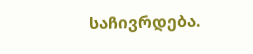საჩივრდება.